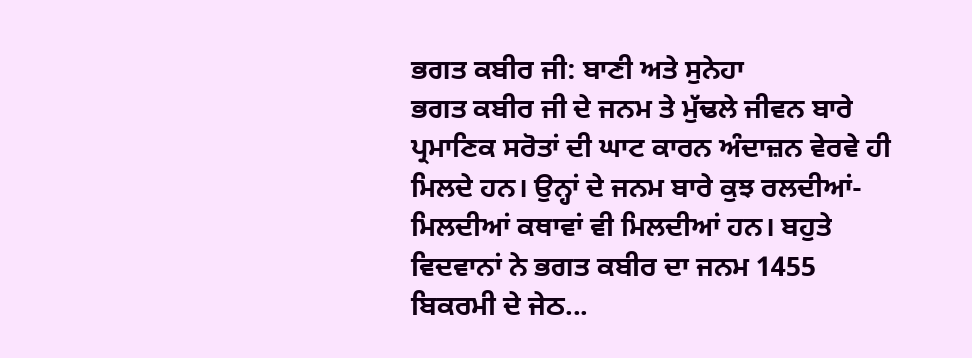ਭਗਤ ਕਬੀਰ ਜੀ: ਬਾਣੀ ਅਤੇ ਸੁਨੇਹਾ
ਭਗਤ ਕਬੀਰ ਜੀ ਦੇ ਜਨਮ ਤੇ ਮੁੱਢਲੇ ਜੀਵਨ ਬਾਰੇ ਪ੍ਰਮਾਣਿਕ ਸਰੋਤਾਂ ਦੀ ਘਾਟ ਕਾਰਨ ਅੰਦਾਜ਼ਨ ਵੇਰਵੇ ਹੀ ਮਿਲਦੇ ਹਨ। ਉਨ੍ਹਾਂ ਦੇ ਜਨਮ ਬਾਰੇ ਕੁਝ ਰਲਦੀਆਂ-ਮਿਲਦੀਆਂ ਕਥਾਵਾਂ ਵੀ ਮਿਲਦੀਆਂ ਹਨ। ਬਹੁਤੇ ਵਿਦਵਾਨਾਂ ਨੇ ਭਗਤ ਕਬੀਰ ਦਾ ਜਨਮ 1455 ਬਿਕਰਮੀ ਦੇ ਜੇਠ...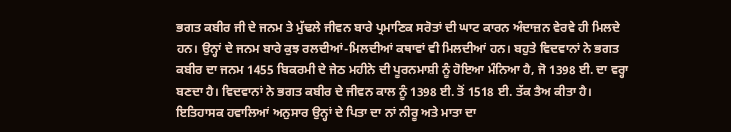ਭਗਤ ਕਬੀਰ ਜੀ ਦੇ ਜਨਮ ਤੇ ਮੁੱਢਲੇ ਜੀਵਨ ਬਾਰੇ ਪ੍ਰਮਾਣਿਕ ਸਰੋਤਾਂ ਦੀ ਘਾਟ ਕਾਰਨ ਅੰਦਾਜ਼ਨ ਵੇਰਵੇ ਹੀ ਮਿਲਦੇ ਹਨ। ਉਨ੍ਹਾਂ ਦੇ ਜਨਮ ਬਾਰੇ ਕੁਝ ਰਲਦੀਆਂ-ਮਿਲਦੀਆਂ ਕਥਾਵਾਂ ਵੀ ਮਿਲਦੀਆਂ ਹਨ। ਬਹੁਤੇ ਵਿਦਵਾਨਾਂ ਨੇ ਭਗਤ ਕਬੀਰ ਦਾ ਜਨਮ 1455 ਬਿਕਰਮੀ ਦੇ ਜੇਠ ਮਹੀਨੇ ਦੀ ਪੂਰਨਮਾਸ਼ੀ ਨੂੰ ਹੋਇਆ ਮੰਨਿਆ ਹੈ, ਜੋ 1398 ਈ. ਦਾ ਵਰ੍ਹਾ ਬਣਦਾ ਹੈ। ਵਿਦਵਾਨਾਂ ਨੇ ਭਗਤ ਕਬੀਰ ਦੇ ਜੀਵਨ ਕਾਲ ਨੂੰ 1398 ਈ. ਤੋਂ 1518 ਈ. ਤੱਕ ਤੈਅ ਕੀਤਾ ਹੈ। ਇਤਿਹਾਸਕ ਹਵਾਲਿਆਂ ਅਨੁਸਾਰ ਉਨ੍ਹਾਂ ਦੇ ਪਿਤਾ ਦਾ ਨਾਂ ਨੀਰੂ ਅਤੇ ਮਾਤਾ ਦਾ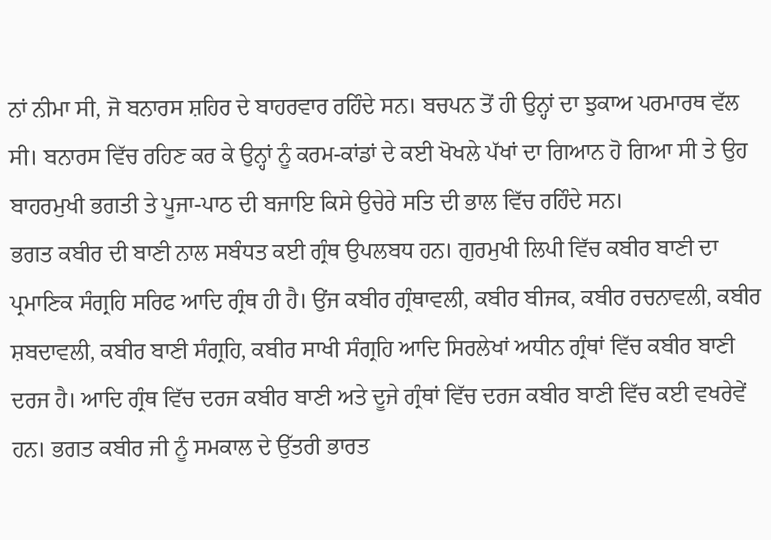ਨਾਂ ਨੀਮਾ ਸੀ, ਜੋ ਬਨਾਰਸ ਸ਼ਹਿਰ ਦੇ ਬਾਹਰਵਾਰ ਰਹਿੰਦੇ ਸਨ। ਬਚਪਨ ਤੋਂ ਹੀ ਉਨ੍ਹਾਂ ਦਾ ਝੁਕਾਅ ਪਰਮਾਰਥ ਵੱਲ ਸੀ। ਬਨਾਰਸ ਵਿੱਚ ਰਹਿਣ ਕਰ ਕੇ ਉਨ੍ਹਾਂ ਨੂੰ ਕਰਮ-ਕਾਂਡਾਂ ਦੇ ਕਈ ਖੋਖਲੇ ਪੱਖਾਂ ਦਾ ਗਿਆਨ ਹੋ ਗਿਆ ਸੀ ਤੇ ਉਹ ਬਾਹਰਮੁਖੀ ਭਗਤੀ ਤੇ ਪੂਜਾ-ਪਾਠ ਦੀ ਬਜਾਇ ਕਿਸੇ ਉਚੇਰੇ ਸਤਿ ਦੀ ਭਾਲ ਵਿੱਚ ਰਹਿੰਦੇ ਸਨ।
ਭਗਤ ਕਬੀਰ ਦੀ ਬਾਣੀ ਨਾਲ ਸਬੰਧਤ ਕਈ ਗ੍ਰੰਥ ਉਪਲਬਧ ਹਨ। ਗੁਰਮੁਖੀ ਲਿਪੀ ਵਿੱਚ ਕਬੀਰ ਬਾਣੀ ਦਾ ਪ੍ਰਮਾਣਿਕ ਸੰਗ੍ਰਹਿ ਸਰਿਫ ਆਦਿ ਗ੍ਰੰਥ ਹੀ ਹੈ। ਉਂਜ ਕਬੀਰ ਗ੍ਰੰਥਾਵਲੀ, ਕਬੀਰ ਬੀਜਕ, ਕਬੀਰ ਰਚਨਾਵਲੀ, ਕਬੀਰ ਸ਼ਬਦਾਵਲੀ, ਕਬੀਰ ਬਾਣੀ ਸੰਗ੍ਰਹਿ, ਕਬੀਰ ਸਾਖੀ ਸੰਗ੍ਰਹਿ ਆਦਿ ਸਿਰਲੇਖਾਂ ਅਧੀਨ ਗ੍ਰੰਥਾਂ ਵਿੱਚ ਕਬੀਰ ਬਾਣੀ ਦਰਜ ਹੈ। ਆਦਿ ਗ੍ਰੰਥ ਵਿੱਚ ਦਰਜ ਕਬੀਰ ਬਾਣੀ ਅਤੇ ਦੂਜੇ ਗ੍ਰੰਥਾਂ ਵਿੱਚ ਦਰਜ ਕਬੀਰ ਬਾਣੀ ਵਿੱਚ ਕਈ ਵਖਰੇਵੇਂ ਹਨ। ਭਗਤ ਕਬੀਰ ਜੀ ਨੂੰ ਸਮਕਾਲ ਦੇ ਉੱਤਰੀ ਭਾਰਤ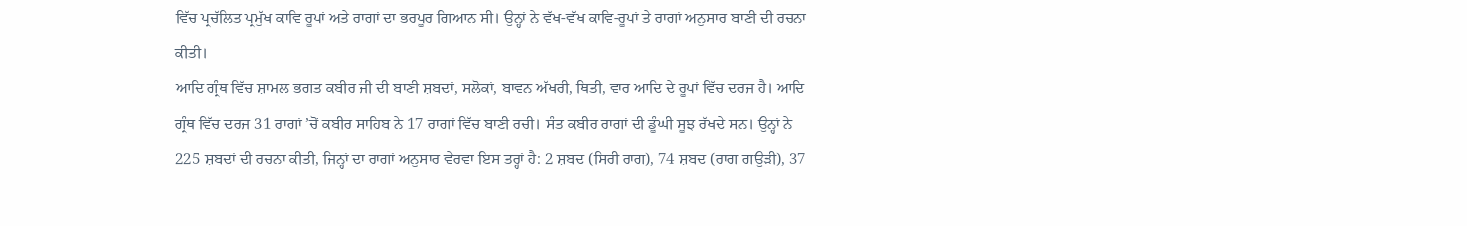ਵਿੱਚ ਪ੍ਰਚੱਲਿਤ ਪ੍ਰਮੁੱਖ ਕਾਵਿ ਰੂਪਾਂ ਅਤੇ ਰਾਗਾਂ ਦਾ ਭਰਪੂਰ ਗਿਆਨ ਸੀ। ਉਨ੍ਹਾਂ ਨੇ ਵੱਖ-ਵੱਖ ਕਾਵਿ-ਰੂਪਾਂ ਤੇ ਰਾਗਾਂ ਅਨੁਸਾਰ ਬਾਣੀ ਦੀ ਰਚਨਾ ਕੀਤੀ।
ਆਦਿ ਗ੍ਰੰਥ ਵਿੱਚ ਸ਼ਾਮਲ ਭਗਤ ਕਬੀਰ ਜੀ ਦੀ ਬਾਣੀ ਸ਼ਬਦਾਂ, ਸਲੋਕਾਂ, ਬਾਵਨ ਅੱਖਰੀ, ਥਿਤੀ, ਵਾਰ ਆਦਿ ਦੇ ਰੂਪਾਂ ਵਿੱਚ ਦਰਜ ਹੈ। ਆਦਿ ਗ੍ਰੰਥ ਵਿੱਚ ਦਰਜ 31 ਰਾਗਾਂ ’ਚੋਂ ਕਬੀਰ ਸਾਹਿਬ ਨੇ 17 ਰਾਗਾਂ ਵਿੱਚ ਬਾਣੀ ਰਚੀ। ਸੰਤ ਕਬੀਰ ਰਾਗਾਂ ਦੀ ਡੂੰਘੀ ਸੂਝ ਰੱਖਦੇ ਸਨ। ਉਨ੍ਹਾਂ ਨੇ 225 ਸ਼ਬਦਾਂ ਦੀ ਰਚਨਾ ਕੀਤੀ, ਜਿਨ੍ਹਾਂ ਦਾ ਰਾਗਾਂ ਅਨੁਸਾਰ ਵੇਰਵਾ ਇਸ ਤਰ੍ਹਾਂ ਹੈ: 2 ਸ਼ਬਦ (ਸਿਰੀ ਰਾਗ), 74 ਸ਼ਬਦ (ਰਾਗ ਗਉੜੀ), 37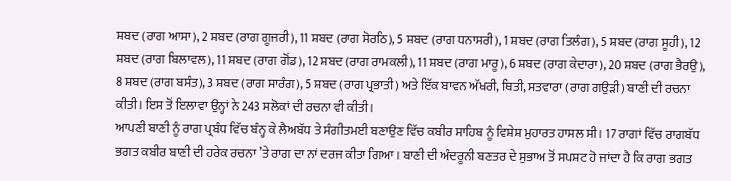ਸ਼ਬਦ (ਰਾਗ ਆਸਾ), 2 ਸ਼ਬਦ (ਰਾਗ ਗੂਜਰੀ), 11 ਸ਼ਬਦ (ਰਾਗ ਸੋਰਠਿ), 5 ਸ਼ਬਦ (ਰਾਗ ਧਨਾਸਰੀ), 1 ਸ਼ਬਦ (ਰਾਗ ਤਿਲੰਗ), 5 ਸ਼ਬਦ (ਰਾਗ ਸੂਹੀ), 12 ਸ਼ਬਦ (ਰਾਗ ਬਿਲਾਵਲ), 11 ਸ਼ਬਦ (ਰਾਗ ਗੋਂਡ), 12 ਸ਼ਬਦ (ਰਾਗ ਰਾਮਕਲੀ), 11 ਸ਼ਬਦ (ਰਾਗ ਮਾਰੂ), 6 ਸ਼ਬਦ (ਰਾਗ ਕੇਦਾਰਾ), 20 ਸ਼ਬਦ (ਰਾਗ ਭੈਰਉ), 8 ਸ਼ਬਦ (ਰਾਗ ਬਸੰਤ), 3 ਸ਼ਬਦ (ਰਾਗ ਸਾਰੰਗ), 5 ਸ਼ਬਦ (ਰਾਗ ਪ੍ਰਭਾਤੀ) ਅਤੇ ਇੱਕ ਬਾਵਨ ਅੱਖਰੀ, ਥਿਤੀ, ਸਤਵਾਰਾ (ਰਾਗ ਗਉੜੀ) ਬਾਣੀ ਦੀ ਰਚਨਾ ਕੀਤੀ। ਇਸ ਤੋਂ ਇਲਾਵਾ ਉਨ੍ਹਾਂ ਨੇ 243 ਸਲੋਕਾਂ ਦੀ ਰਚਨਾ ਵੀ ਕੀਤੀ।
ਆਪਣੀ ਬਾਣੀ ਨੂੰ ਰਾਗ ਪ੍ਰਬੰਧ ਵਿੱਚ ਬੰਨ੍ਹ ਕੇ ਲੈਅਬੱਧ ਤੇ ਸੰਗੀਤਮਈ ਬਣਾਉਣ ਵਿੱਚ ਕਬੀਰ ਸਾਹਿਬ ਨੂੰ ਵਿਸ਼ੇਸ਼ ਮੁਹਾਰਤ ਹਾਸਲ ਸੀ। 17 ਰਾਗਾਂ ਵਿੱਚ ਰਾਗਬੱਧ ਭਗਤ ਕਬੀਰ ਬਾਣੀ ਦੀ ਹਰੇਕ ਰਚਨਾ ’ਤੇ ਰਾਗ ਦਾ ਨਾਂ ਦਰਜ ਕੀਤਾ ਗਿਆ। ਬਾਣੀ ਦੀ ਅੰਦਰੂਨੀ ਬਣਤਰ ਦੇ ਸੁਭਾਅ ਤੋਂ ਸਪਸ਼ਟ ਹੋ ਜਾਂਦਾ ਹੈ ਕਿ ਰਾਗ ਭਗਤ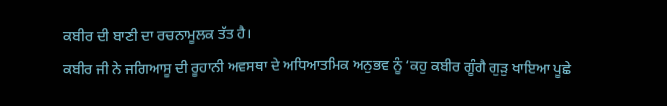ਕਬੀਰ ਦੀ ਬਾਣੀ ਦਾ ਰਚਨਾਮੂਲਕ ਤੱਤ ਹੈ।
ਕਬੀਰ ਜੀ ਨੇ ਜਗਿਆਸੂ ਦੀ ਰੂਹਾਨੀ ਅਵਸਥਾ ਦੇ ਅਧਿਆਤਮਿਕ ਅਨੁਭਵ ਨੂੰ ‘ਕਹੁ ਕਬੀਰ ਗੂੰਗੈ ਗੁੜੁ ਖਾਇਆ ਪੂਛੇ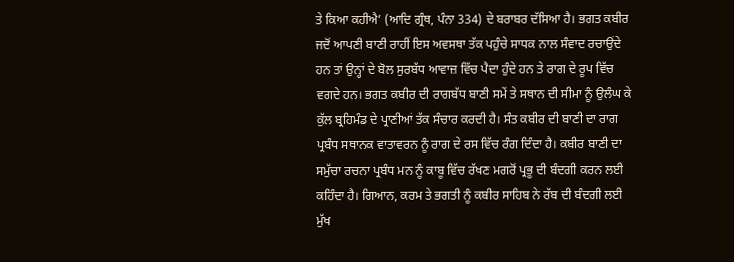ਤੇ ਕਿਆ ਕਹੀਐ’ (ਆਦਿ ਗ੍ਰੰਥ, ਪੰਨਾ 334) ਦੇ ਬਰਾਬਰ ਦੱਸਿਆ ਹੈ। ਭਗਤ ਕਬੀਰ ਜਦੋਂ ਆਪਣੀ ਬਾਣੀ ਰਾਹੀਂ ਇਸ ਅਵਸਥਾ ਤੱਕ ਪਹੁੰਚੇ ਸਾਧਕ ਨਾਲ ਸੰਵਾਦ ਰਚਾਉਂਦੇ ਹਨ ਤਾਂ ਉਨ੍ਹਾਂ ਦੇ ਬੋਲ ਸੁਰਬੱਧ ਆਵਾਜ਼ ਵਿੱਚ ਪੈਦਾ ਹੁੰਦੇ ਹਨ ਤੇ ਰਾਗ ਦੇ ਰੂਪ ਵਿੱਚ ਵਗਦੇ ਹਨ। ਭਗਤ ਕਬੀਰ ਦੀ ਰਾਗਬੱਧ ਬਾਣੀ ਸਮੇਂ ਤੇ ਸਥਾਨ ਦੀ ਸੀਮਾ ਨੂੰ ਉਲੰਘ ਕੇ ਕੁੱਲ ਬ੍ਰਹਿਮੰਡ ਦੇ ਪ੍ਰਾਣੀਆਂ ਤੱਕ ਸੰਚਾਰ ਕਰਦੀ ਹੈ। ਸੰਤ ਕਬੀਰ ਦੀ ਬਾਣੀ ਦਾ ਰਾਗ ਪ੍ਰਬੰਧ ਸਥਾਨਕ ਵਾਤਾਵਰਨ ਨੂੰ ਰਾਗ ਦੇ ਰਸ ਵਿੱਚ ਰੰਗ ਦਿੰਦਾ ਹੈ। ਕਬੀਰ ਬਾਣੀ ਦਾ ਸਮੁੱਚਾ ਰਚਨਾ ਪ੍ਰਬੰਧ ਮਨ ਨੂੰ ਕਾਬੂ ਵਿੱਚ ਰੱਖਣ ਮਗਰੋਂ ਪ੍ਰਭੂ ਦੀ ਬੰਦਗੀ ਕਰਨ ਲਈ ਕਹਿੰਦਾ ਹੈ। ਗਿਆਨ, ਕਰਮ ਤੇ ਭਗਤੀ ਨੂੰ ਕਬੀਰ ਸਾਹਿਬ ਨੇ ਰੱਬ ਦੀ ਬੰਦਗੀ ਲਈ ਮੁੱਖ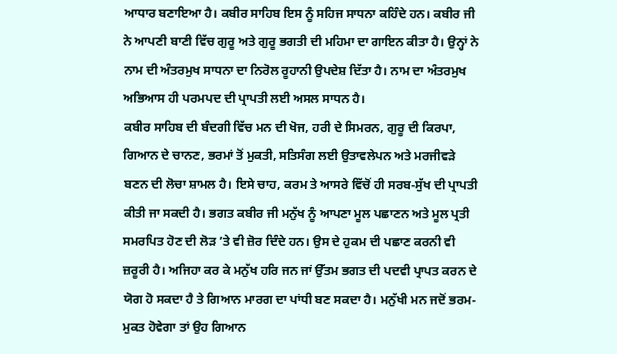ਆਧਾਰ ਬਣਾਇਆ ਹੈ। ਕਬੀਰ ਸਾਹਿਬ ਇਸ ਨੂੰ ਸਹਿਜ ਸਾਧਨਾ ਕਹਿੰਦੇ ਹਨ। ਕਬੀਰ ਜੀ ਨੇ ਆਪਣੀ ਬਾਣੀ ਵਿੱਚ ਗੁਰੂ ਅਤੇ ਗੁਰੂ ਭਗਤੀ ਦੀ ਮਹਿਮਾ ਦਾ ਗਾਇਨ ਕੀਤਾ ਹੈ। ਉਨ੍ਹਾਂ ਨੇ ਨਾਮ ਦੀ ਅੰਤਰਮੁਖ ਸਾਧਨਾ ਦਾ ਨਿਰੋਲ ਰੂਹਾਨੀ ਉਪਦੇਸ਼ ਦਿੱਤਾ ਹੈ। ਨਾਮ ਦਾ ਅੰਤਰਮੁਖ ਅਭਿਆਸ ਹੀ ਪਰਮਪਦ ਦੀ ਪ੍ਰਾਪਤੀ ਲਈ ਅਸਲ ਸਾਧਨ ਹੈ।
ਕਬੀਰ ਸਾਹਿਬ ਦੀ ਬੰਦਗੀ ਵਿੱਚ ਮਨ ਦੀ ਖੋਜ, ਹਰੀ ਦੇ ਸਿਮਰਨ, ਗੁਰੂ ਦੀ ਕਿਰਪਾ, ਗਿਆਨ ਦੇ ਚਾਨਣ, ਭਰਮਾਂ ਤੋਂ ਮੁਕਤੀ, ਸਤਿਸੰਗ ਲਈ ਉਤਾਵਲੇਪਨ ਅਤੇ ਮਰਜੀਵੜੇ ਬਣਨ ਦੀ ਲੋਚਾ ਸ਼ਾਮਲ ਹੈ। ਇਸੇ ਚਾਹ, ਕਰਮ ਤੇ ਆਸਰੇ ਵਿੱਚੋਂ ਹੀ ਸਰਬ-ਸੁੱਖ ਦੀ ਪ੍ਰਾਪਤੀ ਕੀਤੀ ਜਾ ਸਕਦੀ ਹੈ। ਭਗਤ ਕਬੀਰ ਜੀ ਮਨੁੱਖ ਨੂੰ ਆਪਣਾ ਮੂਲ ਪਛਾਣਨ ਅਤੇ ਮੂਲ ਪ੍ਰਤੀ ਸਮਰਪਿਤ ਹੋਣ ਦੀ ਲੋੜ ’ਤੇ ਵੀ ਜ਼ੋਰ ਦਿੰਦੇ ਹਨ। ਉਸ ਦੇ ਹੁਕਮ ਦੀ ਪਛਾਣ ਕਰਨੀ ਵੀ ਜ਼ਰੂਰੀ ਹੈ। ਅਜਿਹਾ ਕਰ ਕੇ ਮਨੁੱਖ ਹਰਿ ਜਨ ਜਾਂ ਉੱਤਮ ਭਗਤ ਦੀ ਪਦਵੀ ਪ੍ਰਾਪਤ ਕਰਨ ਦੇ ਯੋਗ ਹੋ ਸਕਦਾ ਹੈ ਤੇ ਗਿਆਨ ਮਾਰਗ ਦਾ ਪਾਂਧੀ ਬਣ ਸਕਦਾ ਹੈ। ਮਨੁੱਖੀ ਮਨ ਜਦੋਂ ਭਰਮ-ਮੁਕਤ ਹੋਵੇਗਾ ਤਾਂ ਉਹ ਗਿਆਨ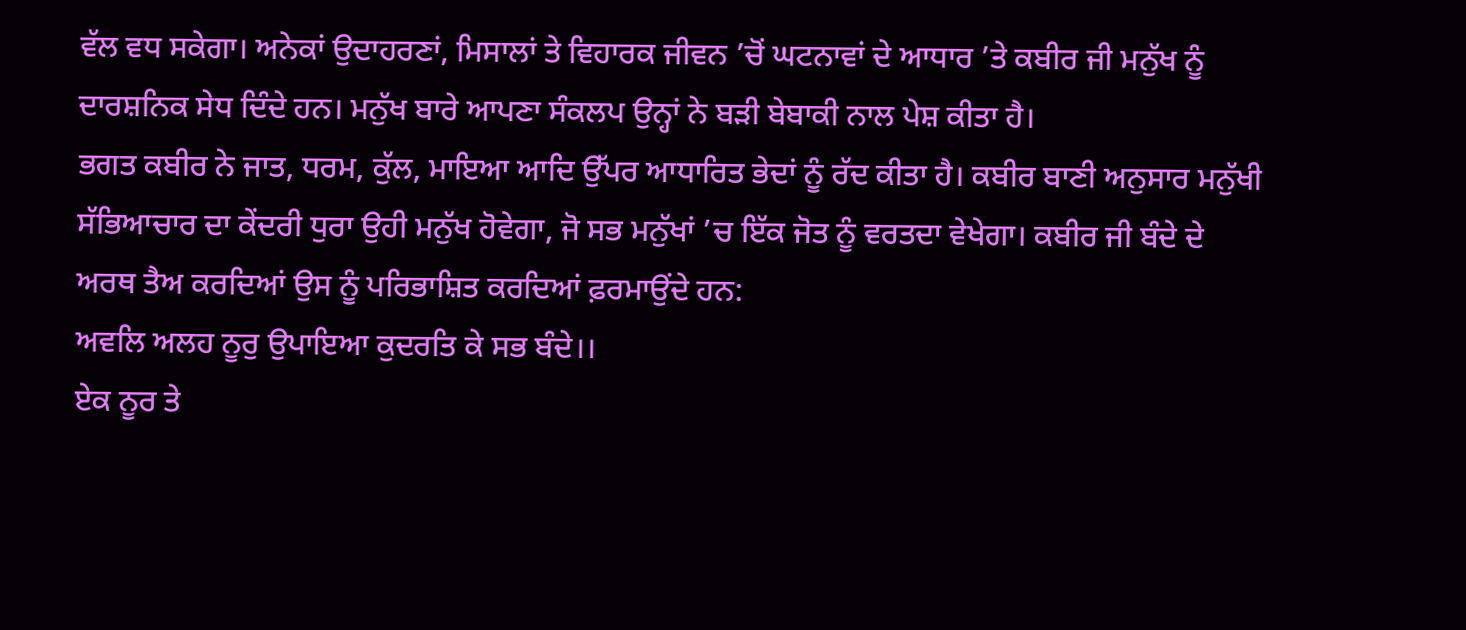ਵੱਲ ਵਧ ਸਕੇਗਾ। ਅਨੇਕਾਂ ਉਦਾਹਰਣਾਂ, ਮਿਸਾਲਾਂ ਤੇ ਵਿਹਾਰਕ ਜੀਵਨ ’ਚੋਂ ਘਟਨਾਵਾਂ ਦੇ ਆਧਾਰ ’ਤੇ ਕਬੀਰ ਜੀ ਮਨੁੱਖ ਨੂੰ ਦਾਰਸ਼ਨਿਕ ਸੇਧ ਦਿੰਦੇ ਹਨ। ਮਨੁੱਖ ਬਾਰੇ ਆਪਣਾ ਸੰਕਲਪ ਉਨ੍ਹਾਂ ਨੇ ਬੜੀ ਬੇਬਾਕੀ ਨਾਲ ਪੇਸ਼ ਕੀਤਾ ਹੈ।
ਭਗਤ ਕਬੀਰ ਨੇ ਜਾਤ, ਧਰਮ, ਕੁੱਲ, ਮਾਇਆ ਆਦਿ ਉੱਪਰ ਆਧਾਰਿਤ ਭੇਦਾਂ ਨੂੰ ਰੱਦ ਕੀਤਾ ਹੈ। ਕਬੀਰ ਬਾਣੀ ਅਨੁਸਾਰ ਮਨੁੱਖੀ ਸੱਭਿਆਚਾਰ ਦਾ ਕੇਂਦਰੀ ਧੁਰਾ ਉਹੀ ਮਨੁੱਖ ਹੋਵੇਗਾ, ਜੋ ਸਭ ਮਨੁੱਖਾਂ ’ਚ ਇੱਕ ਜੋਤ ਨੂੰ ਵਰਤਦਾ ਵੇਖੇਗਾ। ਕਬੀਰ ਜੀ ਬੰਦੇ ਦੇ ਅਰਥ ਤੈਅ ਕਰਦਿਆਂ ਉਸ ਨੂੰ ਪਰਿਭਾਸ਼ਿਤ ਕਰਦਿਆਂ ਫ਼ਰਮਾਉਂਦੇ ਹਨ:
ਅਵਲਿ ਅਲਹ ਨੂਰੁ ਉਪਾਇਆ ਕੁਦਰਤਿ ਕੇ ਸਭ ਬੰਦੇ।।
ਏਕ ਨੂਰ ਤੇ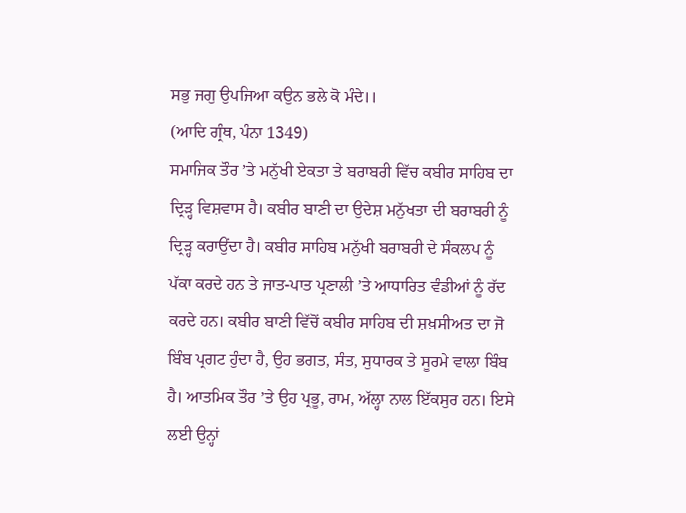ਸਭੁ ਜਗੁ ਉਪਜਿਆ ਕਉਨ ਭਲੇ ਕੋ ਮੰਦੇ।।
(ਆਦਿ ਗ੍ਰੰਥ, ਪੰਨਾ 1349)
ਸਮਾਜਿਕ ਤੌਰ ’ਤੇ ਮਨੁੱਖੀ ਏਕਤਾ ਤੇ ਬਰਾਬਰੀ ਵਿੱਚ ਕਬੀਰ ਸਾਹਿਬ ਦਾ ਦ੍ਰਿੜ੍ਹ ਵਿਸ਼ਵਾਸ ਹੈ। ਕਬੀਰ ਬਾਣੀ ਦਾ ਉਦੇਸ਼ ਮਨੁੱਖਤਾ ਦੀ ਬਰਾਬਰੀ ਨੂੰ ਦ੍ਰਿੜ੍ਹ ਕਰਾਉਂਦਾ ਹੈ। ਕਬੀਰ ਸਾਹਿਬ ਮਨੁੱਖੀ ਬਰਾਬਰੀ ਦੇ ਸੰਕਲਪ ਨੂੰ ਪੱਕਾ ਕਰਦੇ ਹਨ ਤੇ ਜਾਤ-ਪਾਤ ਪ੍ਰਣਾਲੀ ’ਤੇ ਆਧਾਰਿਤ ਵੰਡੀਆਂ ਨੂੰ ਰੱਦ ਕਰਦੇ ਹਨ। ਕਬੀਰ ਬਾਣੀ ਵਿੱਚੋਂ ਕਬੀਰ ਸਾਹਿਬ ਦੀ ਸ਼ਖ਼ਸੀਅਤ ਦਾ ਜੋ ਬਿੰਬ ਪ੍ਰਗਟ ਹੁੰਦਾ ਹੈ, ਉਹ ਭਗਤ, ਸੰਤ, ਸੁਧਾਰਕ ਤੇ ਸੂਰਮੇ ਵਾਲਾ ਬਿੰਬ ਹੈ। ਆਤਮਿਕ ਤੌਰ ’ਤੇ ਉਹ ਪ੍ਰਭੂ, ਰਾਮ, ਅੱਲ੍ਹਾ ਨਾਲ ਇੱਕਸੁਰ ਹਨ। ਇਸੇ ਲਈ ਉਨ੍ਹਾਂ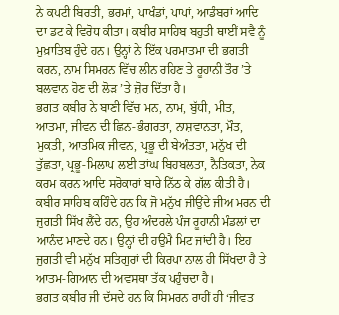ਨੇ ਕਪਟੀ ਬਿਰਤੀ, ਭਰਮਾਂ, ਪਾਖੰਡਾਂ, ਪਾਪਾਂ, ਆਡੰਬਰਾਂ ਆਦਿ ਦਾ ਡਟ ਕੇ ਵਿਰੋਧ ਕੀਤਾ। ਕਬੀਰ ਸਾਹਿਬ ਬਹੁਤੀ ਥਾਈਂ ਸਵੈ ਨੂੰ ਮੁਖ਼ਾਤਿਬ ਹੁੰਦੇ ਹਨ। ਉਨ੍ਹਾਂ ਨੇ ਇੱਕ ਪਰਮਾਤਮਾ ਦੀ ਭਗਤੀ ਕਰਨ, ਨਾਮ ਸਿਮਰਨ ਵਿੱਚ ਲੀਨ ਰਹਿਣ ਤੇ ਰੂਹਾਨੀ ਤੌਰ ’ਤੇ ਬਲਵਾਨ ਹੋਣ ਦੀ ਲੋੜ ’ਤੇ ਜ਼ੋਰ ਦਿੱਤਾ ਹੈ।
ਭਗਤ ਕਬੀਰ ਨੇ ਬਾਣੀ ਵਿੱਚ ਮਨ, ਨਾਮ, ਬੁੱਧੀ, ਮੀਤ, ਆਤਮਾ, ਜੀਵਨ ਦੀ ਛਿਨ-ਭੰਗਰਤਾ, ਨਾਸ਼ਵਾਨਤਾ, ਮੌਤ, ਮੁਕਤੀ, ਆਤਮਿਕ ਜੀਵਨ, ਪ੍ਰਭੂ ਦੀ ਬੇਅੰਤਤਾ, ਮਨੁੱਖ ਦੀ ਤੁੱਛਤਾ, ਪ੍ਰਭੂ-ਮਿਲਾਪ ਲਈ ਤਾਂਘ ਬਿਹਬਲਤਾ, ਨੈਤਿਕਤਾ, ਨੇਕ ਕਰਮ ਕਰਨ ਆਦਿ ਸਰੋਕਾਰਾਂ ਬਾਰੇ ਨਿੱਠ ਕੇ ਗੱਲ ਕੀਤੀ ਹੈ। ਕਬੀਰ ਸਾਹਿਬ ਕਹਿੰਦੇ ਹਨ ਕਿ ਜੋ ਮਨੁੱਖ ਜੀਉਂਦੇ ਜੀਅ ਮਰਨ ਦੀ ਜੁਗਤੀ ਸਿੱਖ ਲੈਂਦੇ ਹਨ, ਉਹ ਅੰਦਰਲੇ ਪੰਜ ਰੂਹਾਨੀ ਮੰਡਲਾਂ ਦਾ ਆਨੰਦ ਮਾਣਦੇ ਹਨ। ਉਨ੍ਹਾਂ ਦੀ ਹਉਮੈ ਮਿਟ ਜਾਂਦੀ ਹੈ। ਇਹ ਜੁਗਤੀ ਵੀ ਮਨੁੱਖ ਸਤਿਗੁਰਾਂ ਦੀ ਕਿਰਪਾ ਨਾਲ ਹੀ ਸਿੱਖਦਾ ਹੈ ਤੇ ਆਤਮ-ਗਿਆਨ ਦੀ ਅਵਸਥਾ ਤੱਕ ਪਹੁੰਚਦਾ ਹੈ।
ਭਗਤ ਕਬੀਰ ਜੀ ਦੱਸਦੇ ਹਨ ਕਿ ਸਿਮਰਨ ਰਾਹੀਂ ਹੀ ‘ਜੀਵਤ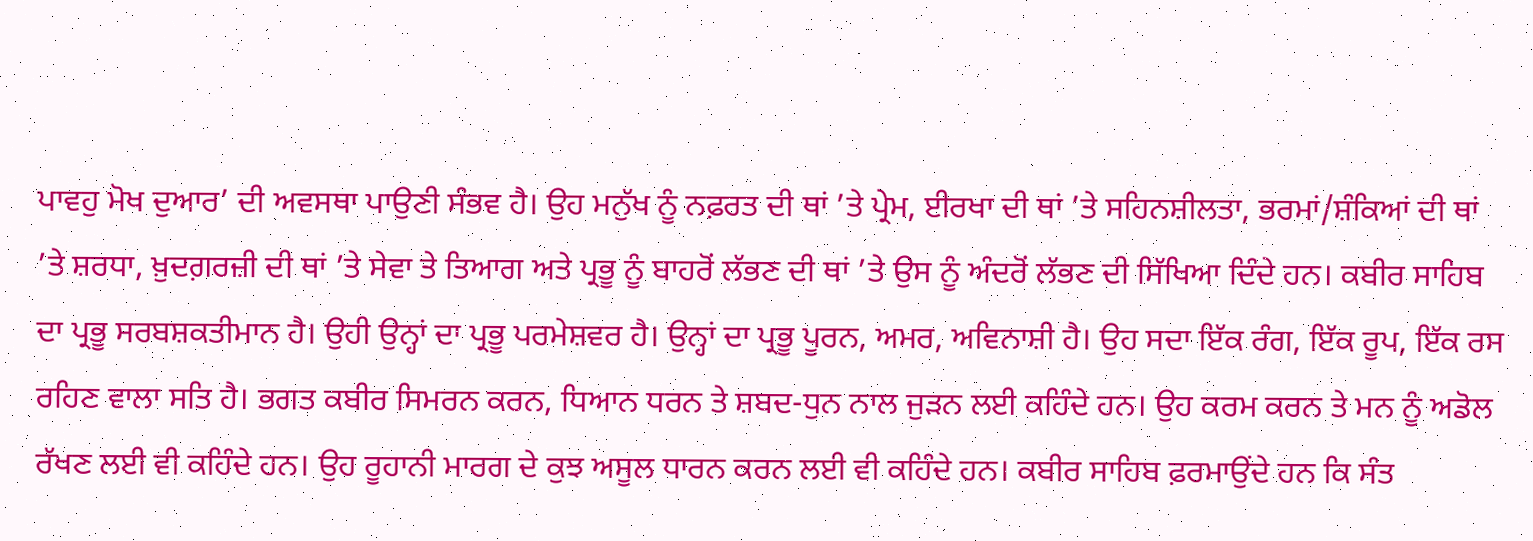ਪਾਵਹੁ ਮੋਖ ਦੁਆਰ’ ਦੀ ਅਵਸਥਾ ਪਾਉਣੀ ਸੰਭਵ ਹੈ। ਉਹ ਮਨੁੱਖ ਨੂੰ ਨਫ਼ਰਤ ਦੀ ਥਾਂ ’ਤੇ ਪ੍ਰੇਮ, ਈਰਖਾ ਦੀ ਥਾਂ ’ਤੇ ਸਹਿਨਸ਼ੀਲਤਾ, ਭਰਮਾਂ/ਸ਼ੰਕਿਆਂ ਦੀ ਥਾਂ ’ਤੇ ਸ਼ਰਧਾ, ਖ਼ੁਦਗ਼ਰਜ਼ੀ ਦੀ ਥਾਂ ’ਤੇ ਸੇਵਾ ਤੇ ਤਿਆਗ ਅਤੇ ਪ੍ਰਭੂ ਨੂੰ ਬਾਹਰੋਂ ਲੱਭਣ ਦੀ ਥਾਂ ’ਤੇ ਉਸ ਨੂੰ ਅੰਦਰੋਂ ਲੱਭਣ ਦੀ ਸਿੱਖਿਆ ਦਿੰਦੇ ਹਨ। ਕਬੀਰ ਸਾਹਿਬ ਦਾ ਪ੍ਰਭੂ ਸਰਬਸ਼ਕਤੀਮਾਨ ਹੈ। ਉਹੀ ਉਨ੍ਹਾਂ ਦਾ ਪ੍ਰਭੂ ਪਰਮੇਸ਼ਵਰ ਹੈ। ਉਨ੍ਹਾਂ ਦਾ ਪ੍ਰਭੂ ਪੂਰਨ, ਅਮਰ, ਅਵਿਨਾਸ਼ੀ ਹੈ। ਉਹ ਸਦਾ ਇੱਕ ਰੰਗ, ਇੱਕ ਰੂਪ, ਇੱਕ ਰਸ ਰਹਿਣ ਵਾਲਾ ਸਤਿ ਹੈ। ਭਗਤ ਕਬੀਰ ਸਿਮਰਨ ਕਰਨ, ਧਿਆਨ ਧਰਨ ਤੇ ਸ਼ਬਦ-ਧੁਨ ਨਾਲ ਜੁੜਨ ਲਈ ਕਹਿੰਦੇ ਹਨ। ਉਹ ਕਰਮ ਕਰਨ ਤੇ ਮਨ ਨੂੰ ਅਡੋਲ ਰੱਖਣ ਲਈ ਵੀ ਕਹਿੰਦੇ ਹਨ। ਉਹ ਰੂਹਾਨੀ ਮਾਰਗ ਦੇ ਕੁਝ ਅਸੂਲ ਧਾਰਨ ਕਰਨ ਲਈ ਵੀ ਕਹਿੰਦੇ ਹਨ। ਕਬੀਰ ਸਾਹਿਬ ਫ਼ਰਮਾਉਂਦੇ ਹਨ ਕਿ ਸੰਤ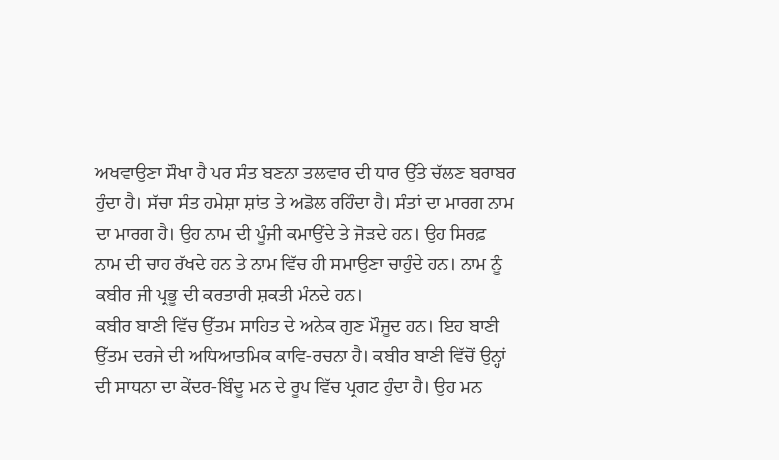ਅਖਵਾਉਣਾ ਸੌਖਾ ਹੈ ਪਰ ਸੰਤ ਬਣਨਾ ਤਲਵਾਰ ਦੀ ਧਾਰ ਉੱਤੇ ਚੱਲਣ ਬਰਾਬਰ ਹੁੰਦਾ ਹੈ। ਸੱਚਾ ਸੰਤ ਹਮੇਸ਼ਾ ਸ਼ਾਂਤ ਤੇ ਅਡੋਲ ਰਹਿੰਦਾ ਹੈ। ਸੰਤਾਂ ਦਾ ਮਾਰਗ ਨਾਮ ਦਾ ਮਾਰਗ ਹੈ। ਉਹ ਨਾਮ ਦੀ ਪੂੰਜੀ ਕਮਾਉਂਦੇ ਤੇ ਜੋੜਦੇ ਹਨ। ਉਹ ਸਿਰਫ਼ ਨਾਮ ਦੀ ਚਾਹ ਰੱਖਦੇ ਹਨ ਤੇ ਨਾਮ ਵਿੱਚ ਹੀ ਸਮਾਉਣਾ ਚਾਹੁੰਦੇ ਹਨ। ਨਾਮ ਨੂੰ ਕਬੀਰ ਜੀ ਪ੍ਰਭੂ ਦੀ ਕਰਤਾਰੀ ਸ਼ਕਤੀ ਮੰਨਦੇ ਹਨ।
ਕਬੀਰ ਬਾਣੀ ਵਿੱਚ ਉੱਤਮ ਸਾਹਿਤ ਦੇ ਅਨੇਕ ਗੁਣ ਮੌਜੂਦ ਹਨ। ਇਹ ਬਾਣੀ ਉੱਤਮ ਦਰਜੇ ਦੀ ਅਧਿਆਤਮਿਕ ਕਾਵਿ-ਰਚਨਾ ਹੈ। ਕਬੀਰ ਬਾਣੀ ਵਿੱਚੋਂ ਉਨ੍ਹਾਂ ਦੀ ਸਾਧਨਾ ਦਾ ਕੇਂਦਰ-ਬਿੰਦੂ ਮਨ ਦੇ ਰੂਪ ਵਿੱਚ ਪ੍ਰਗਟ ਹੁੰਦਾ ਹੈ। ਉਹ ਮਨ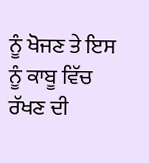ਨੂੰ ਖੋਜਣ ਤੇ ਇਸ ਨੂੰ ਕਾਬੂ ਵਿੱਚ ਰੱਖਣ ਦੀ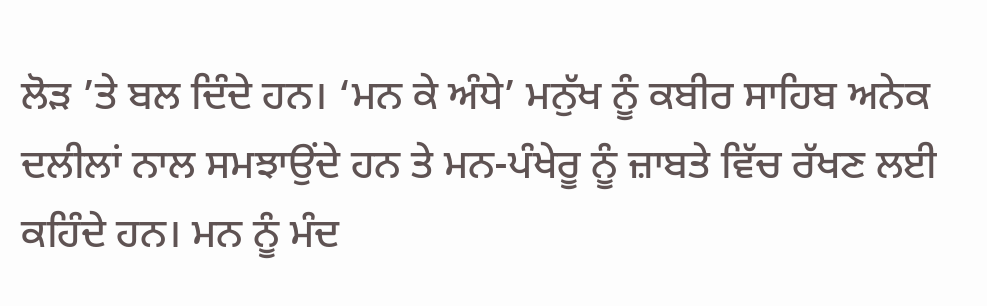ਲੋੜ ’ਤੇ ਬਲ ਦਿੰਦੇ ਹਨ। ‘ਮਨ ਕੇ ਅੰਧੇ’ ਮਨੁੱਖ ਨੂੰ ਕਬੀਰ ਸਾਹਿਬ ਅਨੇਕ ਦਲੀਲਾਂ ਨਾਲ ਸਮਝਾਉਂਦੇ ਹਨ ਤੇ ਮਨ-ਪੰਖੇਰੂ ਨੂੰ ਜ਼ਾਬਤੇ ਵਿੱਚ ਰੱਖਣ ਲਈ ਕਹਿੰਦੇ ਹਨ। ਮਨ ਨੂੰ ਮੰਦ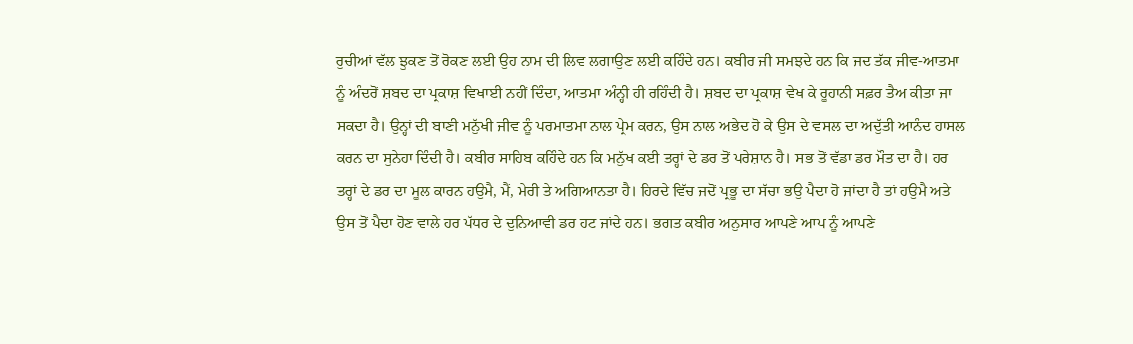ਰੁਚੀਆਂ ਵੱਲ ਝੁਕਣ ਤੋਂ ਰੋਕਣ ਲਈ ਉਹ ਨਾਮ ਦੀ ਲਿਵ ਲਗਾਉਣ ਲਈ ਕਹਿੰਦੇ ਹਨ। ਕਬੀਰ ਜੀ ਸਮਝਦੇ ਹਨ ਕਿ ਜਦ ਤੱਕ ਜੀਵ-ਆਤਮਾ ਨੂੰ ਅੰਦਰੋਂ ਸ਼ਬਦ ਦਾ ਪ੍ਰਕਾਸ਼ ਵਿਖਾਈ ਨਹੀਂ ਦਿੰਦਾ, ਆਤਮਾ ਅੰਨ੍ਹੀ ਹੀ ਰਹਿੰਦੀ ਹੈ। ਸ਼ਬਦ ਦਾ ਪ੍ਰਕਾਸ਼ ਵੇਖ ਕੇ ਰੂਹਾਨੀ ਸਫ਼ਰ ਤੈਅ ਕੀਤਾ ਜਾ ਸਕਦਾ ਹੈ। ਉਨ੍ਹਾਂ ਦੀ ਬਾਣੀ ਮਨੁੱਖੀ ਜੀਵ ਨੂੰ ਪਰਮਾਤਮਾ ਨਾਲ ਪ੍ਰੇਮ ਕਰਨ, ਉਸ ਨਾਲ ਅਭੇਦ ਹੋ ਕੇ ਉਸ ਦੇ ਵਸਲ ਦਾ ਅਦੁੱਤੀ ਆਨੰਦ ਹਾਸਲ ਕਰਨ ਦਾ ਸੁਨੇਹਾ ਦਿੰਦੀ ਹੈ। ਕਬੀਰ ਸਾਹਿਬ ਕਹਿੰਦੇ ਹਨ ਕਿ ਮਨੁੱਖ ਕਈ ਤਰ੍ਹਾਂ ਦੇ ਡਰ ਤੋਂ ਪਰੇਸ਼ਾਨ ਹੈ। ਸਭ ਤੋਂ ਵੱਡਾ ਡਰ ਮੌਤ ਦਾ ਹੈ। ਹਰ ਤਰ੍ਹਾਂ ਦੇ ਡਰ ਦਾ ਮੂਲ ਕਾਰਨ ਹਉਮੈ, ਮੈਂ, ਮੇਰੀ ਤੇ ਅਗਿਆਨਤਾ ਹੈ। ਹਿਰਦੇ ਵਿੱਚ ਜਦੋਂ ਪ੍ਰਭੂ ਦਾ ਸੱਚਾ ਭਉ ਪੈਦਾ ਹੋ ਜਾਂਦਾ ਹੈ ਤਾਂ ਹਉਮੈ ਅਤੇ ਉਸ ਤੋਂ ਪੈਦਾ ਹੋਣ ਵਾਲੇ ਹਰ ਪੱਧਰ ਦੇ ਦੁਨਿਆਵੀ ਡਰ ਹਟ ਜਾਂਦੇ ਹਨ। ਭਗਤ ਕਬੀਰ ਅਨੁਸਾਰ ਆਪਣੇ ਆਪ ਨੂੰ ਆਪਣੇ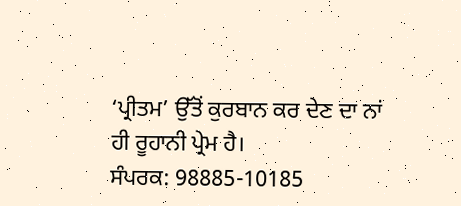‘ਪ੍ਰੀਤਮ’ ਉੱਤੋਂ ਕੁਰਬਾਨ ਕਰ ਦੇਣ ਦਾ ਨਾਂ ਹੀ ਰੂਹਾਨੀ ਪ੍ਰੇਮ ਹੈ।
ਸੰਪਰਕ: 98885-10185